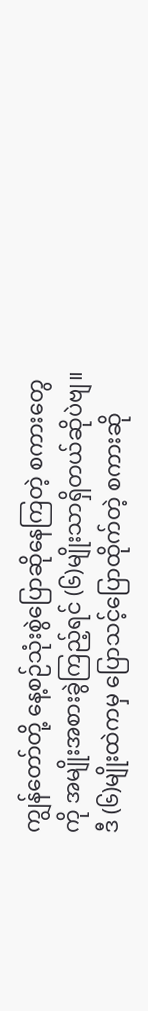ကျွန်တော်တို့ နေ့စဉ်သုံးစွဲပြောဆိုနေကြတဲ့ စကားတွေကို အမျိုးအစားခွဲကြည့်ရင် (၆)မျိုးသာရှိတယ်ဆိုပဲဗျ။ ဒီ (၆)မျိုးထဲကမှ ပြောသင့်ပြောထိုက်တဲ့ စကားဆို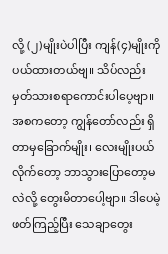လို့ (၂)မျိုးပဲပါပြီး ကျန်(၄)မျိုးကို ပယ်ထားတယ်ဗျ။ သိပ်လည်း မှတ်သားစရာကောင်းပါပေ့ဗျာ။ အစကတော့ ကျွန်တော်လည်း ရှိတာမှခြောက်မျိုး၊ လေးမျိုးပယ်လိုက်တော့ ဘာသွားပြောတော့မလဲလို့ တွေးမိတာပေါ့ဗျာ။ ဒါပေမဲ့ ဖတ်ကြည့်ပြီး သေချာတွေး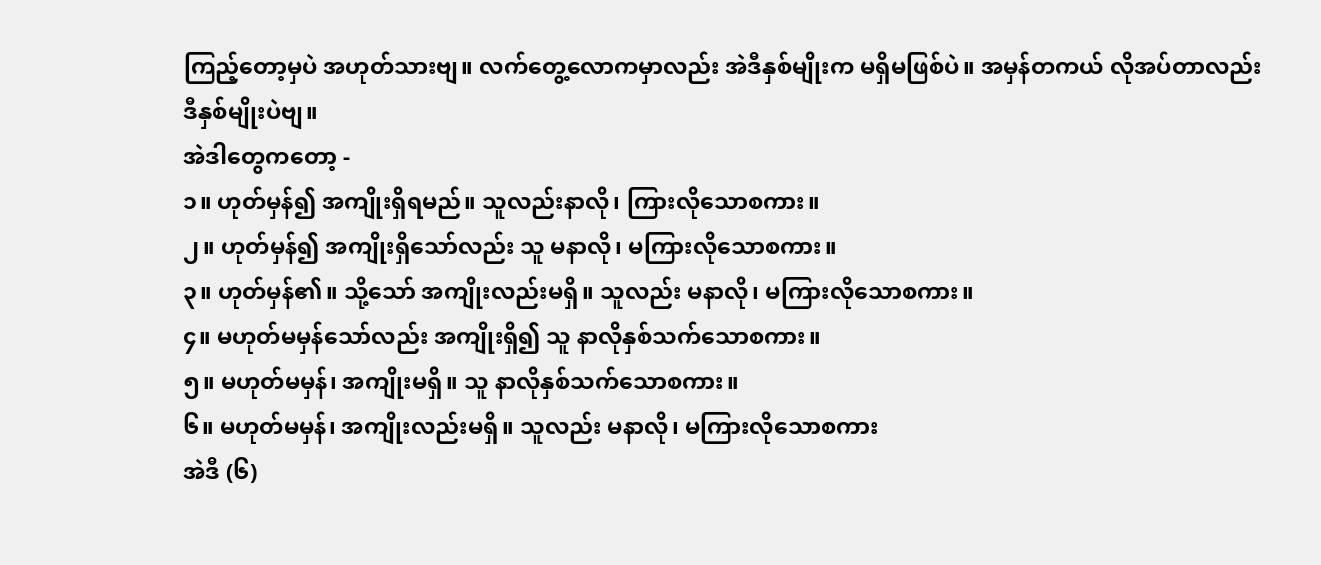ကြည့်တော့မှပဲ အဟုတ်သားဗျ။ လက်တွေ့လောကမှာလည်း အဲဒီနှစ်မျိုးက မရှိမဖြစ်ပဲ။ အမှန်တကယ် လိုအပ်တာလည်း ဒီနှစ်မျိုးပဲဗျ။
အဲဒါတွေကတော့ -
၁။ ဟုတ်မှန်၍ အကျိုးရှိရမည်။ သူလည်းနာလို၊ ကြားလိုသောစကား။
၂။ ဟုတ်မှန်၍ အကျိုးရှိသော်လည်း သူ မနာလို၊ မကြားလိုသောစကား။
၃။ ဟုတ်မှန်၏။ သို့သော် အကျိုးလည်းမရှိ။ သူလည်း မနာလို၊ မကြားလိုသောစကား။
၄။ မဟုတ်မမှန်သော်လည်း အကျိုးရှိ၍ သူ နာလိုနှစ်သက်သောစကား။
၅။ မဟုတ်မမှန်၊ အကျိုးမရှိ။ သူ နာလိုနှစ်သက်သောစကား။
၆။ မဟုတ်မမှန်၊ အကျိုးလည်းမရှိ။ သူလည်း မနာလို၊ မကြားလိုသောစကား
အဲဒီ (၆)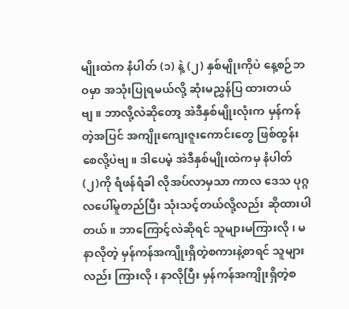မျိုးထဲက နံပါတ် (၁) နဲ့ (၂) နှစ်မျိုးကိုပဲ နေ့စဉ်ဘဝမှာ အသုံးပြုရမယ်လို့ ဆုံးမညွှန်ပြ ထားတယ်ဗျ။ ဘာလို့လဲဆိုတော့ အဲဒီနှစ်မျိုးလုံးက မှန်ကန်တဲ့အပြင် အကျိုးကျေးဇူးကောင်းတွေ ဖြစ်ထွန်းစေလို့ပဲဗျ။ ဒါပေမဲ့ အဲဒီနှစ်မျိုးထဲကမှ နံပါတ် (၂)ကို ရံဖန်ရံခါ လိုအပ်လာမှသာ ကာလ ဒေသ ပုဂ္ဂလပေါ်မူတည်ပြီး သုံးသင့်တယ်လို့လည်း ဆိုထားပါတယ်။ ဘာကြောင့်လဲဆိုရင် သူများမကြားလို၊ မနာလိုတဲ့ မှန်ကန်အကျိုးရှိတဲ့စကားနဲ့စာရင် သူများလည်း ကြားလို၊ နာလိုပြီး မှန်ကန်အကျိုးရှိတဲ့စ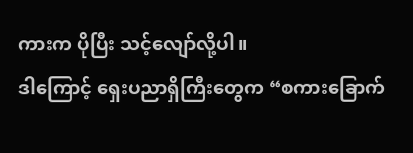ကားက ပိုပြီး သင့်လျော်လို့ပါ။
ဒါကြောင့် ရှေးပညာရှိကြီးတွေက “စကားခြောက်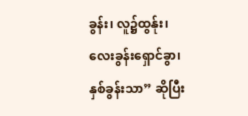ခွန်း၊ လူ၌ထွန်ုး၊ လေးခွန်းရှောင်ခွာ၊ နှစ်ခွန်းသာ” ဆိုပြီး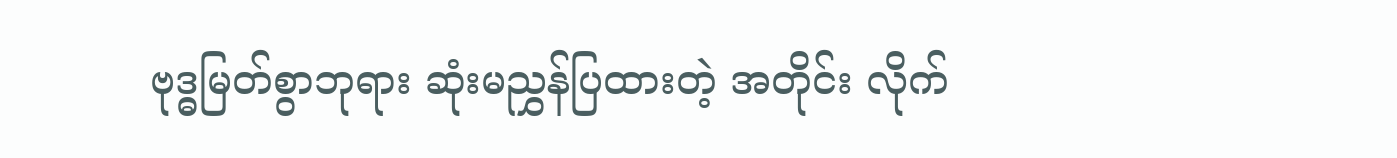ဗုဒ္ဓမြတ်စွာဘုရား ဆုံးမညွှန်ပြထားတဲ့ အတိုင်း လိုက်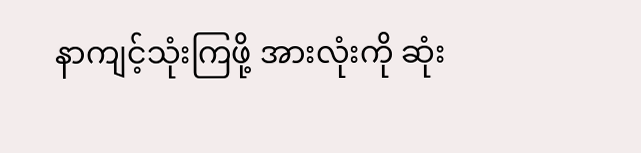နာကျင့်သုံးကြဖို့ အားလုံးကို ဆုံး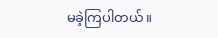မခဲ့ကြပါတယ်။